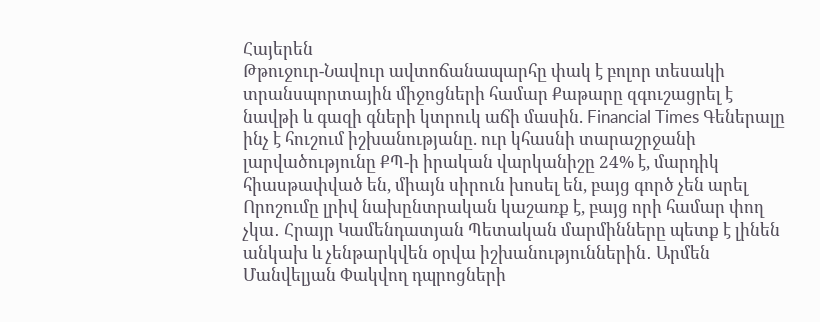Հայերեն
Թթուջուր-Նավուր ավտոճանապարհը փակ է բոլոր տեսակի տրանսպորտային միջոցների համար Քաթարը զգուշացրել է նավթի և գազի գների կտրուկ աճի մասին. Financial Times Գեներալը ինչ է հուշում իշխանությանը. ուր կհասնի տարաշրջանի լարվածությունը ՔՊ-ի իրական վարկանիշը 24% է, մարդիկ հիասթափված են, միայն սիրուն խոսել են, բայց գործ չեն արել Որոշումը լրիվ նախընտրական կաշառք է, բայց որի համար փող չկա․ Հրայր Կամենդատյան Պետական մարմինները պետք է լինեն անկախ և չենթարկվեն օրվա իշխանություններին․ Արմեն Մանվելյան Փակվող դպրոցների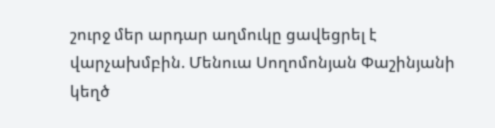շուրջ մեր արդար աղմուկը ցավեցրել է վարչախմբին. Մենուա Սողոմոնյան Փաշինյանի կեղծ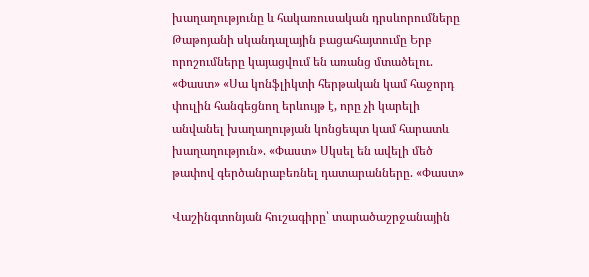խաղաղությունը և հակառուսական դրսևորումները Թաթոյանի սկանդալային բացահայտումը Երբ որոշումները կայացվում են առանց մտածելու. «Փաստ» «Սա կոնֆլիկտի հերթական կամ հաջորդ փուլին հանգեցնող երևույթ է, որը չի կարելի անվանել խաղաղության կոնցեպտ կամ հարատև խաղաղություն». «Փաստ» Սկսել են ավելի մեծ թափով գերծանրաբեռնել դատարանները. «Փաստ»

Վաշինգտոնյան հուշագիրը՝ տարածաշրջանային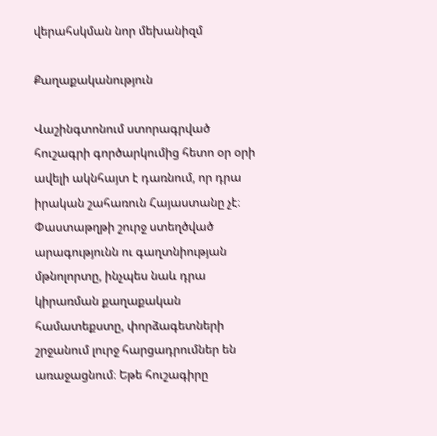վերահսկման նոր մեխանիզմ

Քաղաքականություն

Վաշինգտոնում ստորագրված հուշագրի գործարկումից հետո օր օրի ավելի ակնհայտ է դառնում, որ դրա իրական շահառուն Հայաստանը չէ։ Փաստաթղթի շուրջ ստեղծված արագությունն ու գաղտնիության մթնոլորտը, ինչպես նաև դրա կիրառման քաղաքական համատեքստը, փորձագետների շրջանում լուրջ հարցադրումներ են առաջացնում։ Եթե հուշագիրը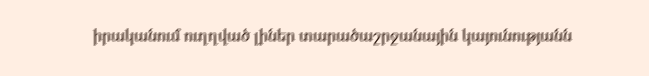իրականում ուղղված լիներ տարածաշրջանային կայունությանն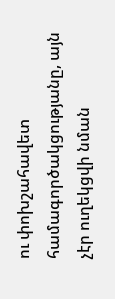ու փոխշահավետ համագործակցությանը, այն չէր ուղեկցվի նման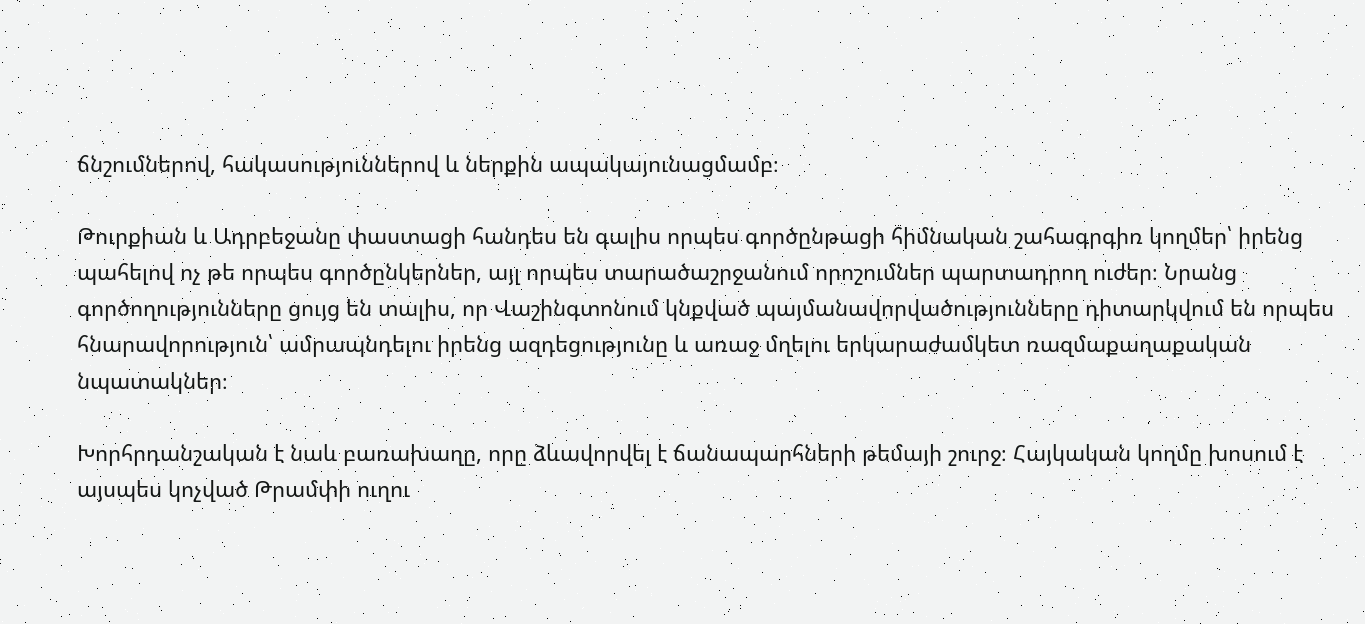ճնշումներով, հակասություններով և ներքին ապակայունացմամբ։

Թուրքիան և Ադրբեջանը փաստացի հանդես են գալիս որպես գործընթացի հիմնական շահագրգիռ կողմեր՝ իրենց պահելով ոչ թե որպես գործընկերներ, այլ որպես տարածաշրջանում որոշումներ պարտադրող ուժեր։ Նրանց գործողությունները ցույց են տալիս, որ Վաշինգտոնում կնքված պայմանավորվածությունները դիտարկվում են որպես հնարավորություն՝ ամրապնդելու իրենց ազդեցությունը և առաջ մղելու երկարաժամկետ ռազմաքաղաքական նպատակներ։

Խորհրդանշական է նաև բառախաղը, որը ձևավորվել է ճանապարհների թեմայի շուրջ։ Հայկական կողմը խոսում է այսպես կոչված Թրամփի ուղու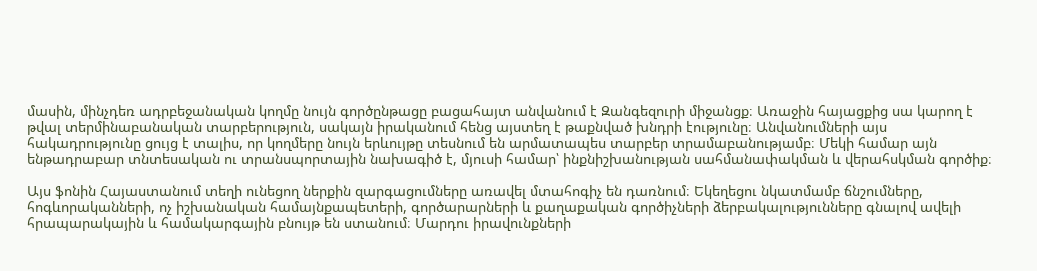մասին, մինչդեռ ադրբեջանական կողմը նույն գործընթացը բացահայտ անվանում է Զանգեզուրի միջանցք։ Առաջին հայացքից սա կարող է թվալ տերմինաբանական տարբերություն, սակայն իրականում հենց այստեղ է թաքնված խնդրի էությունը։ Անվանումների այս հակադրությունը ցույց է տալիս, որ կողմերը նույն երևույթը տեսնում են արմատապես տարբեր տրամաբանությամբ։ Մեկի համար այն ենթադրաբար տնտեսական ու տրանսպորտային նախագիծ է, մյուսի համար՝ ինքնիշխանության սահմանափակման և վերահսկման գործիք։

Այս ֆոնին Հայաստանում տեղի ունեցող ներքին զարգացումները առավել մտահոգիչ են դառնում։ Եկեղեցու նկատմամբ ճնշումները, հոգևորականների, ոչ իշխանական համայնքապետերի, գործարարների և քաղաքական գործիչների ձերբակալությունները գնալով ավելի հրապարակային և համակարգային բնույթ են ստանում։ Մարդու իրավունքների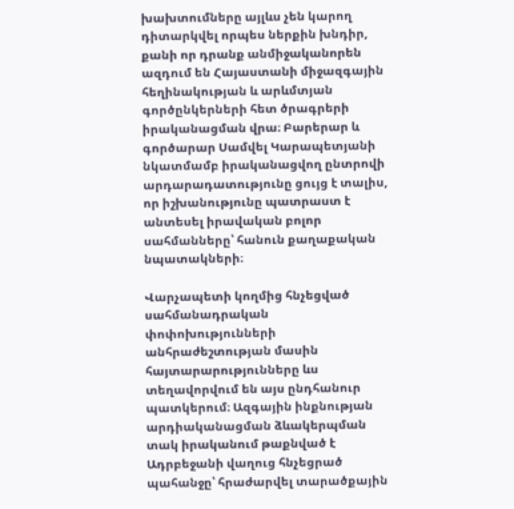խախտումները այլևս չեն կարող դիտարկվել որպես ներքին խնդիր, քանի որ դրանք անմիջականորեն ազդում են Հայաստանի միջազգային հեղինակության և արևմտյան գործընկերների հետ ծրագրերի իրականացման վրա։ Բարերար և գործարար Սամվել Կարապետյանի նկատմամբ իրականացվող ընտրովի արդարադատությունը ցույց է տալիս, որ իշխանությունը պատրաստ է անտեսել իրավական բոլոր սահմանները՝ հանուն քաղաքական նպատակների։

Վարչապետի կողմից հնչեցված սահմանադրական փոփոխությունների անհրաժեշտության մասին հայտարարությունները ևս տեղավորվում են այս ընդհանուր պատկերում։ Ազգային ինքնության արդիականացման ձևակերպման տակ իրականում թաքնված է Ադրբեջանի վաղուց հնչեցրած պահանջը՝ հրաժարվել տարածքային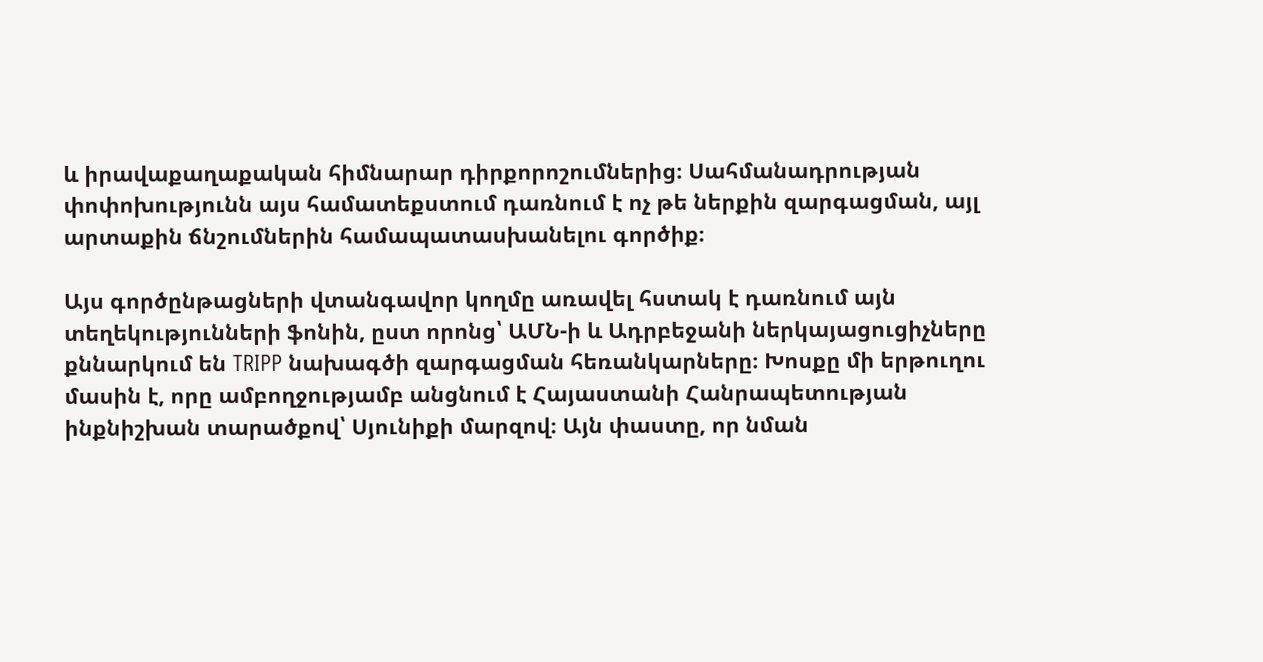և իրավաքաղաքական հիմնարար դիրքորոշումներից։ Սահմանադրության փոփոխությունն այս համատեքստում դառնում է ոչ թե ներքին զարգացման, այլ արտաքին ճնշումներին համապատասխանելու գործիք։

Այս գործընթացների վտանգավոր կողմը առավել հստակ է դառնում այն տեղեկությունների ֆոնին, ըստ որոնց՝ ԱՄՆ-ի և Ադրբեջանի ներկայացուցիչները քննարկում են TRIPP նախագծի զարգացման հեռանկարները։ Խոսքը մի երթուղու մասին է, որը ամբողջությամբ անցնում է Հայաստանի Հանրապետության ինքնիշխան տարածքով՝ Սյունիքի մարզով։ Այն փաստը, որ նման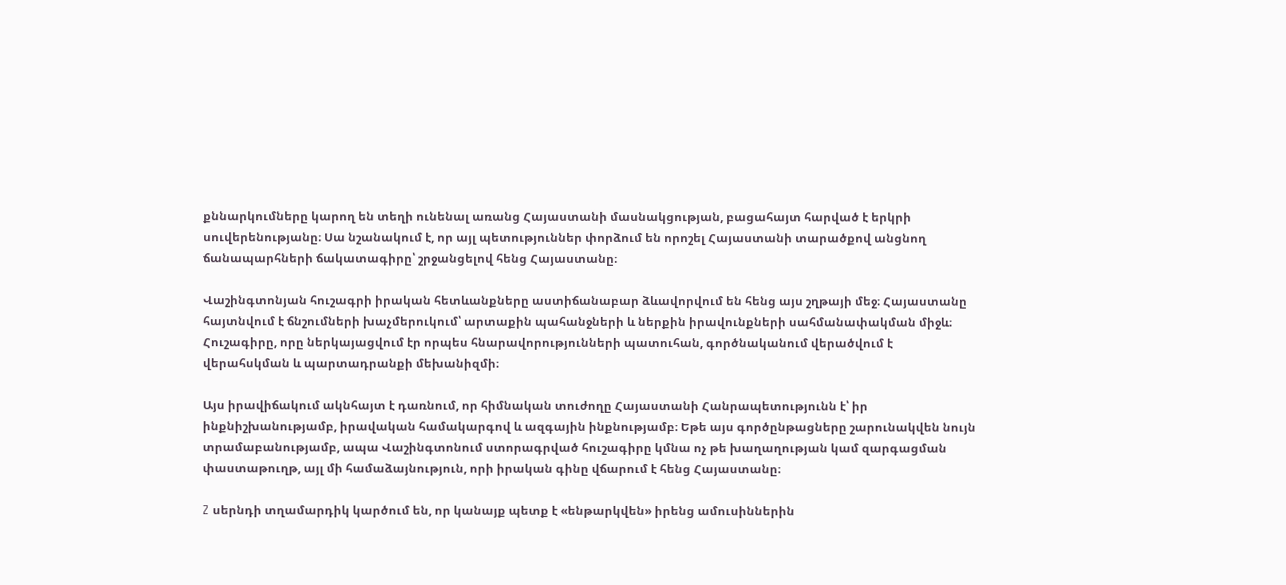քննարկումները կարող են տեղի ունենալ առանց Հայաստանի մասնակցության, բացահայտ հարված է երկրի սուվերենությանը։ Սա նշանակում է, որ այլ պետություններ փորձում են որոշել Հայաստանի տարածքով անցնող ճանապարհների ճակատագիրը՝ շրջանցելով հենց Հայաստանը։

Վաշինգտոնյան հուշագրի իրական հետևանքները աստիճանաբար ձևավորվում են հենց այս շղթայի մեջ։ Հայաստանը հայտնվում է ճնշումների խաչմերուկում՝ արտաքին պահանջների և ներքին իրավունքների սահմանափակման միջև։ Հուշագիրը, որը ներկայացվում էր որպես հնարավորությունների պատուհան, գործնականում վերածվում է վերահսկման և պարտադրանքի մեխանիզմի։

Այս իրավիճակում ակնհայտ է դառնում, որ հիմնական տուժողը Հայաստանի Հանրապետությունն է՝ իր ինքնիշխանությամբ, իրավական համակարգով և ազգային ինքնությամբ։ Եթե այս գործընթացները շարունակվեն նույն տրամաբանությամբ, ապա Վաշինգտոնում ստորագրված հուշագիրը կմնա ոչ թե խաղաղության կամ զարգացման փաստաթուղթ, այլ մի համաձայնություն, որի իրական գինը վճարում է հենց Հայաստանը։

Z սերնդի տղամարդիկ կարծում են, որ կանայք պետք է «ենթարկվեն» իրենց ամուսիններին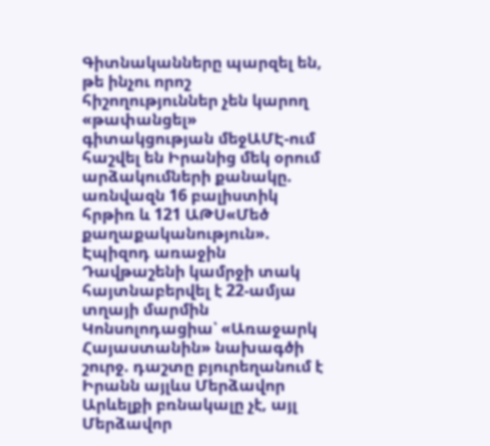Գիտնականները պարզել են, թե ինչու որոշ հիշողություններ չեն կարող «թափանցել» գիտակցության մեջԱՄԷ-ում հաշվել են Իրանից մեկ օրում արձակումների քանակը. առնվազն 16 բալիստիկ հրթիռ և 121 ԱԹՍ«Մեծ քաղաքականություն». Էպիզոդ առաջին Դավթաշենի կամրջի տակ հայտնաբերվել է 22-ամյա տղայի մարմին Կոնսոլոդացիա՝ «Առաջարկ Հայաստանին» նախագծի շուրջ. դաշտը բյուրեղանում է Իրանն այլևս Մերձավոր Արևելքի բռնակալը չէ, այլ Մերձավոր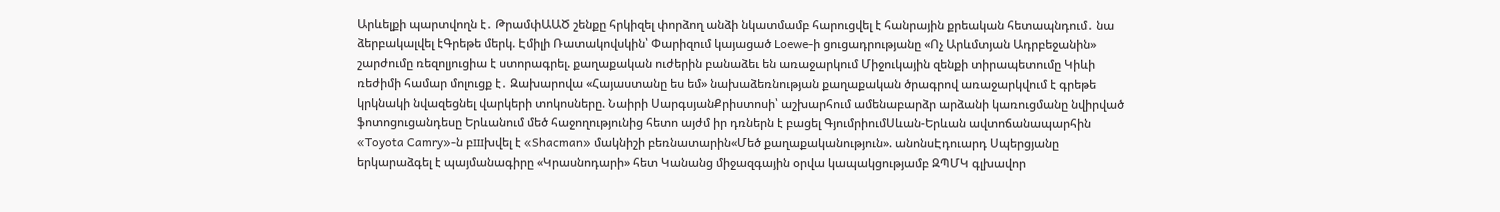Արևելքի պարտվողն է․ ԹրամփԱԱԾ շենքը հրկիզել փորձող անձի նկատմամբ հարուցվել է հանրային քրեական հետապնդում․ նա ձերբակալվել էԳրեթե մերկ. Էմիլի Ռատակովսկին՝ Փարիզում կայացած Loewe-ի ցուցադրությանը «Ոչ Արևմտյան Ադրբեջանին» շարժումը ռեզոլյուցիա է ստորագրել. քաղաքական ուժերին բանաձեւ են առաջարկում Միջուկային զենքի տիրապետումը Կիևի ռեժիմի համար մոլուցք է․ Զախարովա «Հայաստանը ես եմ» նախաձեռնության քաղաքական ծրագրով առաջարկվում է գրեթե կրկնակի նվազեցնել վարկերի տոկոսները. Նաիրի ՍարգսյանՔրիստոսի՝ աշխարհում ամենաբարձր արձանի կառուցմանը նվիրված ֆոտոցուցանդեսը Երևանում մեծ հաջողությունից հետո այժմ իր դռներն է բացել ԳյումրիումՍևան-Երևան ավտոճանապարհին «Toyota Camry»-ն բшխվել է «Shacman» մակնիշի բեռնատարին«Մեծ քաղաքականություն». անոնսԷդուարդ Սպերցյանը երկարաձգել է պայմանագիրը «Կրասնոդարի» հետ Կանանց միջազգային օրվա կապակցությամբ ԶՊՄԿ գլխավոր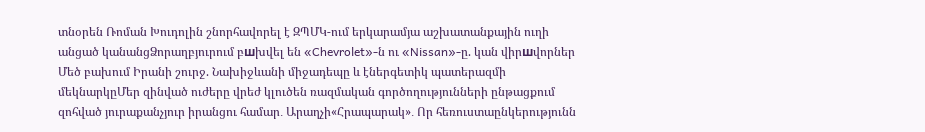տնօրեն Ռոման Խուդոլին շնորհավորել է ԶՊՄԿ-ում երկարամյա աշխատանքային ուղի անցած կանանցՁորաղբյուրում բшխվել են «Chevrolet»-ն ու «Nissan»-ը. կան վիրшվորներ Մեծ բախում Իրանի շուրջ. Նախիջևանի միջադեպը և էներգետիկ պատերազմի մեկնարկըՄեր զինված ուժերը վրեժ կլուծեն ռազմական գործողությունների ընթացքում զոհված յուրաքանչյուր իրանցու համար․ Արաղչի«Հրապարակ»․ Որ հեռուստաընկերությունն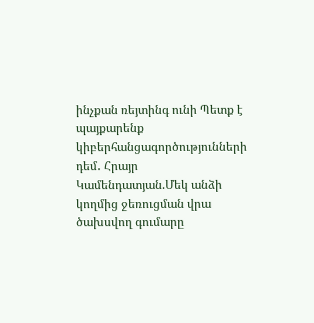ինչքան ռեյտինգ ունի Պետք է պայքարենք կիբերհանցագործությունների դեմ․ Հրայր Կամենդատյան.Մեկ անձի կողմից ջեռուցման վրա ծախսվող գումարը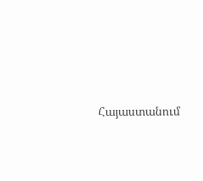Հայաստանում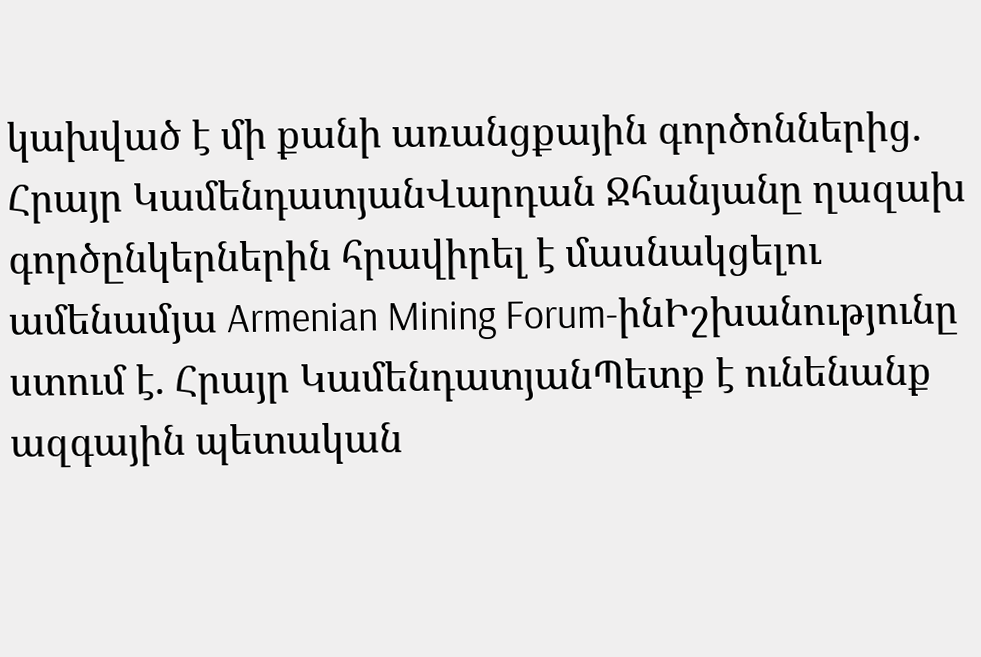կախված է մի քանի առանցքային գործոններից. Հրայր ԿամենդատյանՎարդան Ջհանյանը ղազախ գործընկերներին հրավիրել է մասնակցելու ամենամյա Armenian Mining Forum-ինԻշխանությունը ստում է. Հրայր ԿամենդատյանՊետք է ունենանք ազգային պետական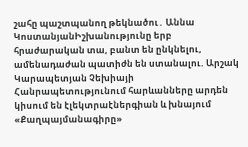շահը պաշտպանող թեկնածու․ Աննա ԿոստանյանԻշխանությունը երբ հրաժարական տա, բանտ են ընկնելու, ամենադաժան պատիժն են ստանալու. Արշակ Կարապետյան Չեխիայի Հանրապետությունում հարևանները արդեն կիսում են էլեկտրաէներգիան և խնայում «Քաղպայմանագիրը»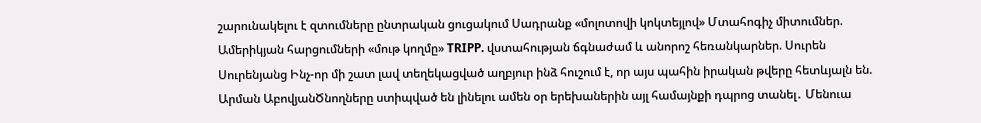շարունակելու է զտումները ընտրական ցուցակում Սադրանք «մոլոտովի կոկտեյլով» Մտահոգիչ միտումներ. Ամերիկյան հարցումների «մութ կողմը» TRIPP. վստահության ճգնաժամ և անորոշ հեռանկարներ. Սուրեն Սուրենյանց Ինչ-որ մի շատ լավ տեղեկացված աղբյուր ինձ հուշում է, որ այս պահին իրական թվերը հետևյալն են. Արման ԱբովյանԾնողները ստիպված են լինելու ամեն օր երեխաներին այլ համայնքի դպրոց տանել․ Մենուա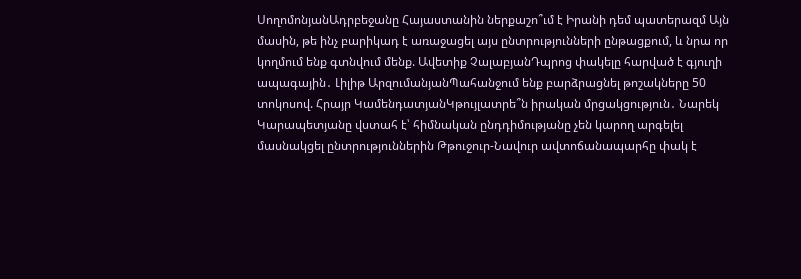ՍողոմոնյանԱդրբեջանը Հայաստանին ներքաշո՞ւմ է Իրանի դեմ պատերազմ Այն մասին, թե ինչ բարիկադ է առաջացել այս ընտրությունների ընթացքում, և նրա որ կողմում ենք գտնվում մենք. Ավետիք ՉալաբյանԴպրոց փակելը հարված է գյուղի ապագային․ Լիլիթ ԱրզումանյանՊահանջում ենք բարձրացնել թոշակները 50 տոկոսով. Հրայր ԿամենդատյանԿթույլատրե՞ն իրական մրցակցություն․ Նարեկ Կարապետյանը վստահ է՝ հիմնական ընդդիմությանը չեն կարող արգելել մասնակցել ընտրություններին Թթուջուր-Նավուր ավտոճանապարհը փակ է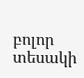բոլոր տեսակի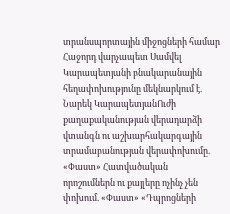տրանսպորտային միջոցների համար Հաջորդ վարչապետ Սամվել Կարապետյանի բնակարանային հեղափոխությունը մեկնարկում է. Նարեկ ԿարապետյանՈւժի քաղաքականության վերադարձի վտանգն ու աշխարհակարգային տրամաբանության վերափոխումը. «Փաստ» Հատվածական որոշումներն ու քայլերը ոչինչ չեն փոխում. «Փաստ» «Դպրոցների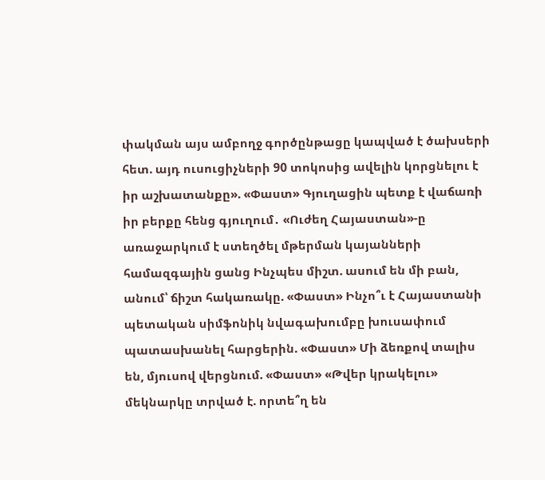փակման այս ամբողջ գործընթացը կապված է ծախսերի հետ. այդ ուսուցիչների 90 տոկոսից ավելին կորցնելու է իր աշխատանքը». «Փաստ» Գյուղացին պետք է վաճառի իր բերքը հենց գյուղում․ «Ուժեղ Հայաստան»-ը առաջարկում է ստեղծել մթերման կայանների համազգային ցանց Ինչպես միշտ. ասում են մի բան, անում՝ ճիշտ հակառակը. «Փաստ» Ինչո՞ւ է Հայաստանի պետական սիմֆոնիկ նվագախումբը խուսափում պատասխանել հարցերին. «Փաստ» Մի ձեռքով տալիս են, մյուսով վերցնում. «Փաստ» «Թվեր կրակելու» մեկնարկը տրված է. որտե՞ղ են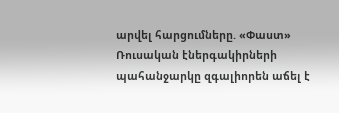արվել հարցումները. «Փաստ» Ռուսական էներգակիրների պահանջարկը զգալիորեն աճել է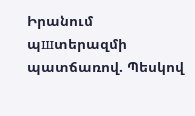Իրանում պшտերազմի պատճառով. Պեսկով